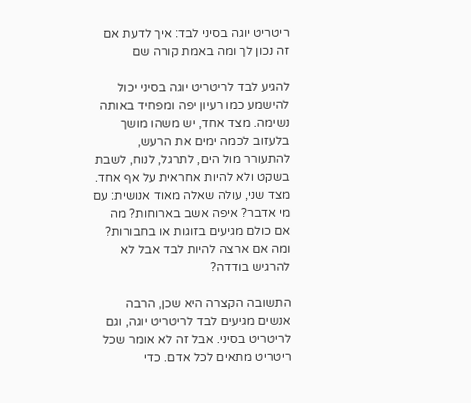ריטריט יוגה בסיני לבד: איך לדעת אם זה נכון לך ומה באמת קורה שם

להגיע לבד לריטריט יוגה בסיני יכול להישמע כמו רעיון יפה ומפחיד באותה נשימה. מצד אחד, יש משהו מושך בלעזוב לכמה ימים את הרעש, להתעורר מול הים, לתרגל, לנוח, לשבת בשקט ולא להיות אחראית על אף אחד. מצד שני, עולה שאלה מאוד אנושית: עם מי אדבר? איפה אשב בארוחות? מה אם כולם מגיעים בזוגות או בחבורות? ומה אם ארצה להיות לבד אבל לא להרגיש בודדה?

התשובה הקצרה היא שכן, הרבה אנשים מגיעים לבד לריטריט יוגה, וגם לריטריט בסיני. אבל זה לא אומר שכל ריטריט מתאים לכל אדם. כדי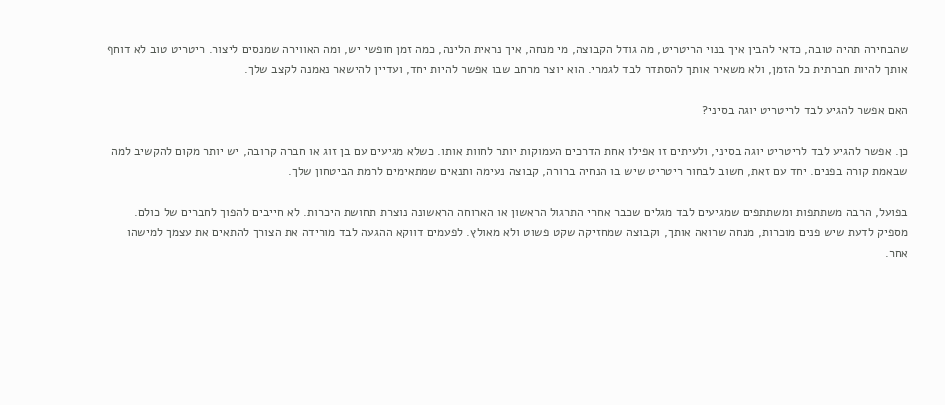שהבחירה תהיה טובה, כדאי להבין איך בנוי הריטריט, מה גודל הקבוצה, מי מנחה, איך נראית הלינה, כמה זמן חופשי יש, ומה האווירה שמנסים ליצור. ריטריט טוב לא דוחף אותך להיות חברתית כל הזמן, ולא משאיר אותך להסתדר לבד לגמרי. הוא יוצר מרחב שבו אפשר להיות יחד, ועדיין להישאר נאמנה לקצב שלך.

האם אפשר להגיע לבד לריטריט יוגה בסיני?

כן. אפשר להגיע לבד לריטריט יוגה בסיני, ולעיתים זו אפילו אחת הדרכים העמוקות יותר לחוות אותו. כשלא מגיעים עם בן זוג או חברה קרובה, יש יותר מקום להקשיב למה שבאמת קורה בפנים. יחד עם זאת, חשוב לבחור ריטריט שיש בו הנחיה ברורה, קבוצה נעימה ותנאים שמתאימים לרמת הביטחון שלך.

בפועל, הרבה משתתפות ומשתתפים שמגיעים לבד מגלים שכבר אחרי התרגול הראשון או הארוחה הראשונה נוצרת תחושת היכרות. לא חייבים להפוך לחברים של כולם. מספיק לדעת שיש פנים מוכרות, מנחה שרואה אותך, וקבוצה שמחזיקה שקט פשוט ולא מאולץ. לפעמים דווקא ההגעה לבד מורידה את הצורך להתאים את עצמך למישהו אחר.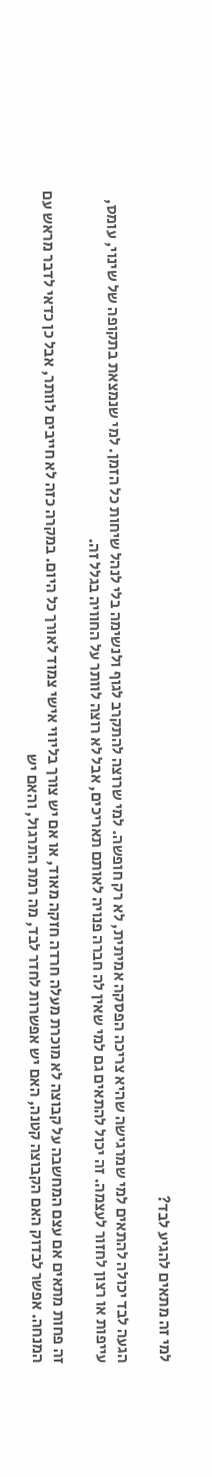למי זה מתאים להגיע לבד?

הגעה לבד יכולה להתאים למי שמרגישה שהיא צריכה הפסקה אמיתית, לא רק חופשה. למי שרוצה להתקרב לגוף ולנשימה בלי לנהל שיחות כל הזמן. למי שנמצאת בתקופה של שינוי, עומס, עייפות או רצון לחזור לעצמה. זה יכול להתאים גם למי שאין לה חברה פנויה לאותם תאריכים, אבל לא רוצה לוותר על החוויה בגלל זה.

זה פחות מתאים אם עצם המחשבה על קבוצה לא מוכרת מעלה חרדה חזקה מאוד, או אם יש צורך בליווי אישי צמוד לאורך כל היום. במקרה כזה לא חייבים לוותר, אבל כן כדאי לדבר מראש עם המנחה. אפשר לבדוק האם הקבוצה קטנה, האם יש אפשרות לחדר לבד, מה רמת התרגול, והאם יש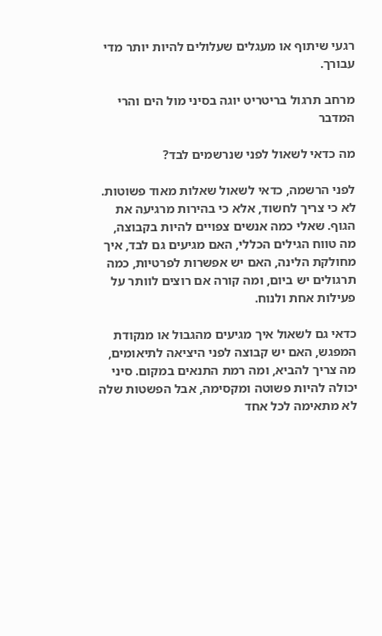רגעי שיתוף או מעגלים שעלולים להיות יותר מדי עבורך.

מרחב תרגול בריטריט יוגה בסיני מול הים והרי המדבר

מה כדאי לשאול לפני שנרשמים לבד?

לפני הרשמה, כדאי לשאול שאלות מאוד פשוטות. לא כי צריך לחשוד, אלא כי בהירות מרגיעה את הגוף. שאלי כמה אנשים צפויים להיות בקבוצה, מה טווח הגילים הכללי, האם מגיעים גם לבד, איך מחולקת הלינה, האם יש אפשרות לפרטיות, כמה תרגולים יש ביום, ומה קורה אם רוצים לוותר על פעילות אחת ולנוח.

כדאי גם לשאול איך מגיעים מהגבול או מנקודת המפגש, האם יש קבוצה לפני היציאה לתיאומים, מה צריך להביא, ומה רמת התנאים במקום. סיני יכולה להיות פשוטה ומקסימה, אבל הפשטות שלה לא מתאימה לכל אחד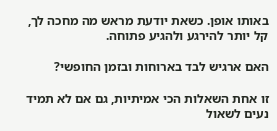באותו אופן. כשאת יודעת מראש מה מחכה לך, קל יותר להירגע ולהגיע פתוחה.

האם ארגיש לבד בארוחות ובזמן החופשי?

זו אחת השאלות הכי אמיתיות, גם אם לא תמיד נעים לשאול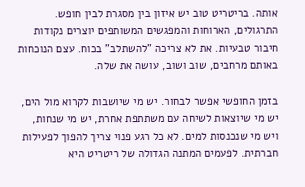אותה. בריטריט טוב יש איזון בין מסגרת לבין חופש. התרגולים, הארוחות והמפגשים המשותפים יוצרים נקודות חיבור טבעיות. את לא צריכה "להשתלב" בכוח. עצם הנוכחות באותם מרחבים, שוב ושוב, עושה את שלה.

בזמן החופשי אפשר לבחור. יש מי שיושבות לקרוא מול הים, יש מי שיוצאות לשיחה עם משתתפת אחרת, יש מי שנחות, ויש מי שנכנסות למים. לא כל רגע פנוי צריך להפוך לפעילות חברתית. לפעמים המתנה הגדולה של ריטריט היא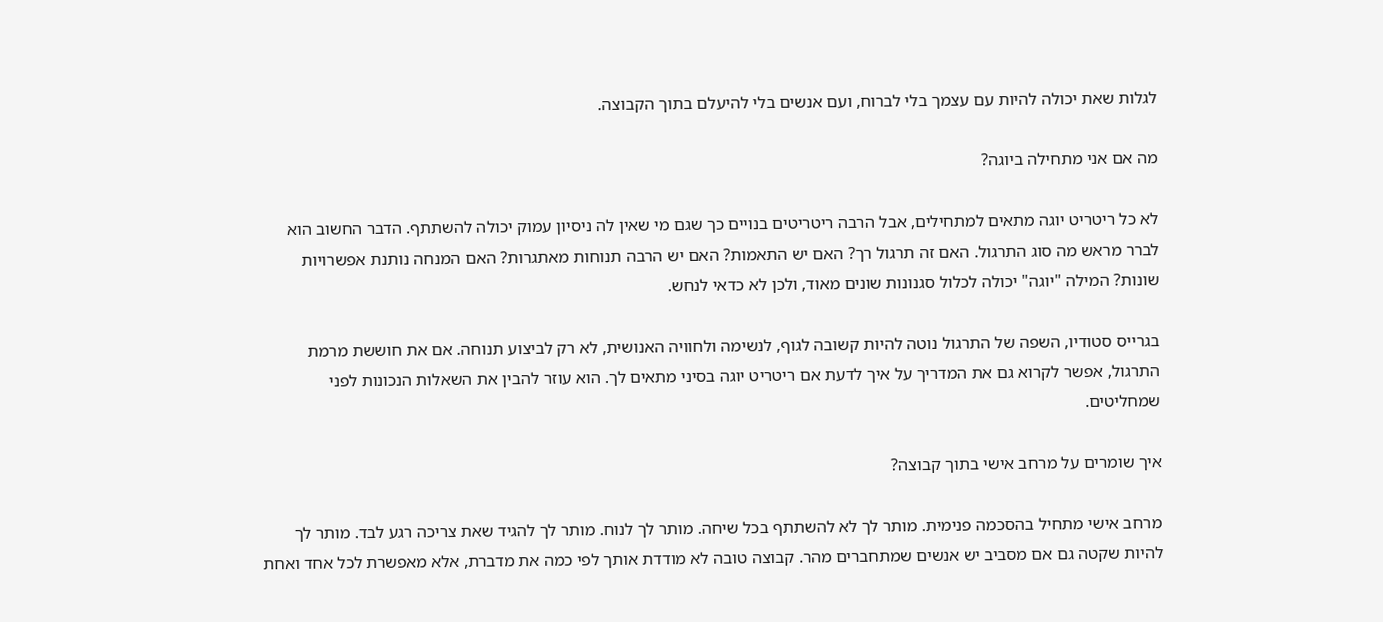לגלות שאת יכולה להיות עם עצמך בלי לברוח, ועם אנשים בלי להיעלם בתוך הקבוצה.

מה אם אני מתחילה ביוגה?

לא כל ריטריט יוגה מתאים למתחילים, אבל הרבה ריטריטים בנויים כך שגם מי שאין לה ניסיון עמוק יכולה להשתתף. הדבר החשוב הוא לברר מראש מה סוג התרגול. האם זה תרגול רך? האם יש התאמות? האם יש הרבה תנוחות מאתגרות? האם המנחה נותנת אפשרויות שונות? המילה "יוגה" יכולה לכלול סגנונות שונים מאוד, ולכן לא כדאי לנחש.

בגרייס סטודיו, השפה של התרגול נוטה להיות קשובה לגוף, לנשימה ולחוויה האנושית, לא רק לביצוע תנוחה. אם את חוששת מרמת התרגול, אפשר לקרוא גם את המדריך על איך לדעת אם ריטריט יוגה בסיני מתאים לך. הוא עוזר להבין את השאלות הנכונות לפני שמחליטים.

איך שומרים על מרחב אישי בתוך קבוצה?

מרחב אישי מתחיל בהסכמה פנימית. מותר לך לא להשתתף בכל שיחה. מותר לך לנוח. מותר לך להגיד שאת צריכה רגע לבד. מותר לך להיות שקטה גם אם מסביב יש אנשים שמתחברים מהר. קבוצה טובה לא מודדת אותך לפי כמה את מדברת, אלא מאפשרת לכל אחד ואחת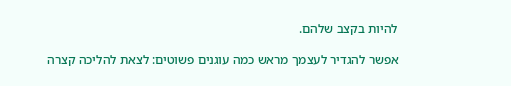להיות בקצב שלהם.

אפשר להגדיר לעצמך מראש כמה עוגנים פשוטים: לצאת להליכה קצרה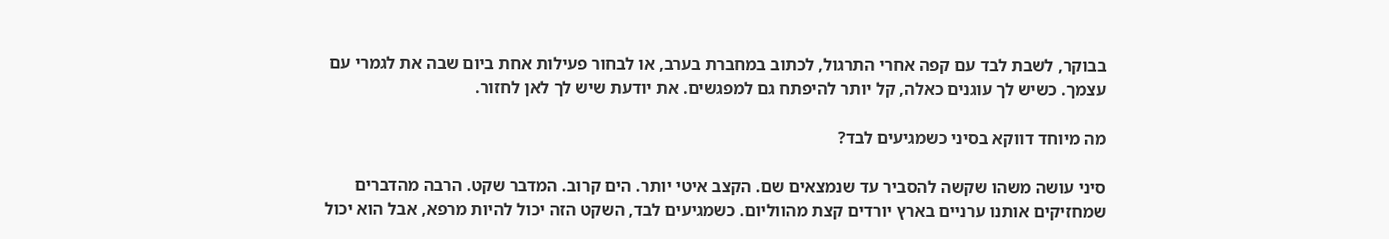בבוקר, לשבת לבד עם קפה אחרי התרגול, לכתוב במחברת בערב, או לבחור פעילות אחת ביום שבה את לגמרי עם עצמך. כשיש לך עוגנים כאלה, קל יותר להיפתח גם למפגשים. את יודעת שיש לך לאן לחזור.

מה מיוחד דווקא בסיני כשמגיעים לבד?

סיני עושה משהו שקשה להסביר עד שנמצאים שם. הקצב איטי יותר. הים קרוב. המדבר שקט. הרבה מהדברים שמחזיקים אותנו ערניים בארץ יורדים קצת מהווליום. כשמגיעים לבד, השקט הזה יכול להיות מרפא, אבל הוא יכול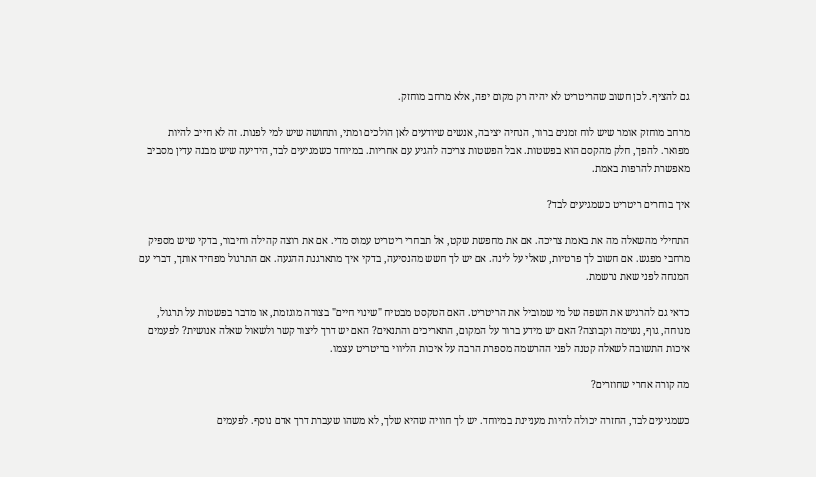גם להציף. לכן חשוב שהריטריט לא יהיה רק מקום יפה, אלא מרחב מוחזק.

מרחב מוחזק אומר שיש לוח זמנים ברור, הנחיה יציבה, אנשים שיודעים לאן הולכים ומתי, ותחושה שיש למי לפנות. זה לא חייב להיות מפואר. להפך, חלק מהקסם הוא בפשטות. אבל הפשטות צריכה להגיע עם אחריות. במיוחד כשמגיעים לבד, הידיעה שיש מבנה עדין מסביב מאפשרת להרפות באמת.

איך בוחרים ריטריט כשמגיעים לבד?

התחילי מהשאלה מה את באמת צריכה. אם את מחפשת שקט, אל תבחרי ריטריט עמוס מדי. אם את רוצה קהילה וחיבור, בדקי שיש מספיק מרחבי מפגש. אם חשוב לך פרטיות, שאלי על לינה. אם יש לך חשש מהנסיעה, בדקי איך מתארגנת ההגעה. אם התרגול מפחיד אותך, דברי עם המנחה לפני שאת נרשמת.

כדאי גם להרגיש את השפה של מי שמוביל את הריטריט. האם הטקסט מבטיח "שינוי חיים" בצורה מוגזמת, או מדבר בפשטות על תרגול, מנוחה, גוף, נשימה וקבוצה? האם יש מידע ברור על המקום, התאריכים והתנאים? האם יש דרך ליצור קשר ולשאול שאלה אנושית? לפעמים איכות התשובה לשאלה קטנה לפני ההרשמה מספרת הרבה על איכות הליווי בריטריט עצמו.

מה קורה אחרי שחוזרים?

כשמגיעים לבד, החזרה יכולה להיות מעניינת במיוחד. יש לך חוויה שהיא שלך, לא משהו שעברת דרך אדם נוסף. לפעמים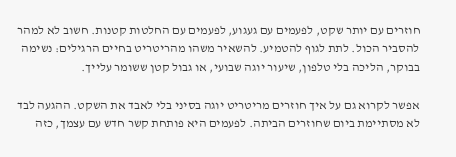חוזרים עם יותר שקט, לפעמים עם געגוע, לפעמים עם החלטות קטנות. חשוב לא למהר להסביר הכול. לתת לגוף להטמיע. להשאיר משהו מהריטריט בחיים הרגילים: נשימה בבוקר, הליכה בלי טלפון, שיעור יוגה שבועי, או גבול קטן ששומר עלייך.

אפשר לקרוא גם על איך חוזרים מריטריט יוגה בסיני בלי לאבד את השקט. ההגעה לבד לא מסתיימת ביום שחוזרים הביתה. לפעמים היא פותחת קשר חדש עם עצמך, כזה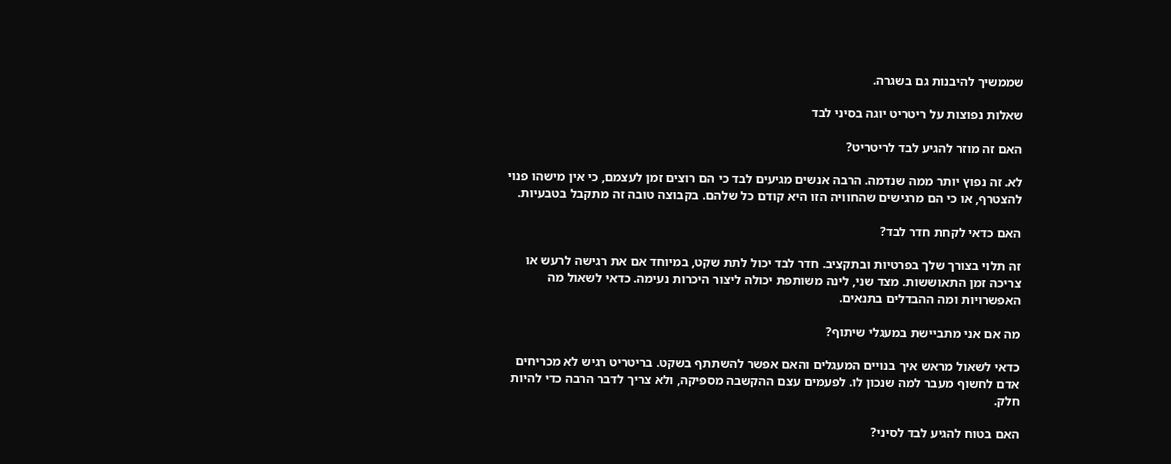שממשיך להיבנות גם בשגרה.

שאלות נפוצות על ריטריט יוגה בסיני לבד

האם זה מוזר להגיע לבד לריטריט?

לא. זה נפוץ יותר ממה שנדמה. הרבה אנשים מגיעים לבד כי הם רוצים זמן לעצמם, כי אין מישהו פנוי להצטרף, או כי הם מרגישים שהחוויה הזו היא קודם כל שלהם. בקבוצה טובה זה מתקבל בטבעיות.

האם כדאי לקחת חדר לבד?

זה תלוי בצורך שלך בפרטיות ובתקציב. חדר לבד יכול לתת שקט, במיוחד אם את רגישה לרעש או צריכה זמן התאוששות. מצד שני, לינה משותפת יכולה ליצור היכרות נעימה. כדאי לשאול מה האפשרויות ומה ההבדלים בתנאים.

מה אם אני מתביישת במעגלי שיתוף?

כדאי לשאול מראש איך בנויים המעגלים והאם אפשר להשתתף בשקט. בריטריט רגיש לא מכריחים אדם לחשוף מעבר למה שנכון לו. לפעמים עצם ההקשבה מספיקה, ולא צריך לדבר הרבה כדי להיות חלק.

האם בטוח להגיע לבד לסיני?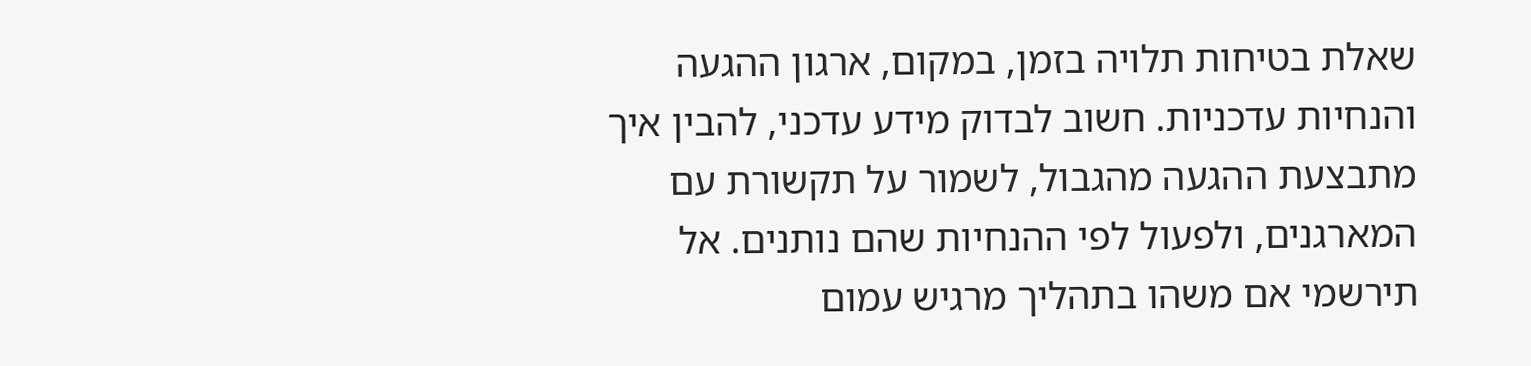שאלת בטיחות תלויה בזמן, במקום, ארגון ההגעה והנחיות עדכניות. חשוב לבדוק מידע עדכני, להבין איך מתבצעת ההגעה מהגבול, לשמור על תקשורת עם המארגנים, ולפעול לפי ההנחיות שהם נותנים. אל תירשמי אם משהו בתהליך מרגיש עמום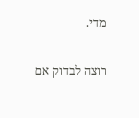מדי.

רוצה לבדוק אם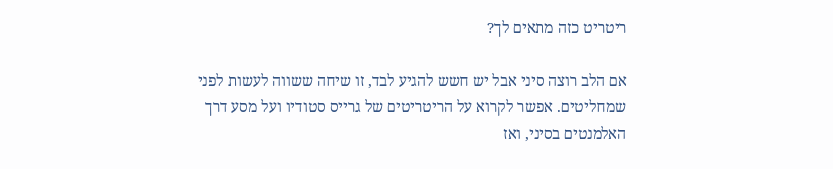ריטריט כזה מתאים לך?

אם הלב רוצה סיני אבל יש חשש להגיע לבד, זו שיחה ששווה לעשות לפני שמחליטים. אפשר לקרוא על הריטריטים של גרייס סטודיו ועל מסע דרך האלמנטים בסיני, ואז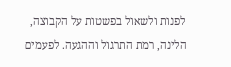לפנות ולשאול בפשטות על הקבוצה, הלינה, רמת התרגול וההגעה. לפעמים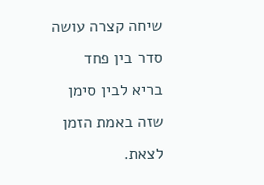שיחה קצרה עושה סדר בין פחד בריא לבין סימן שזה באמת הזמן לצאת.